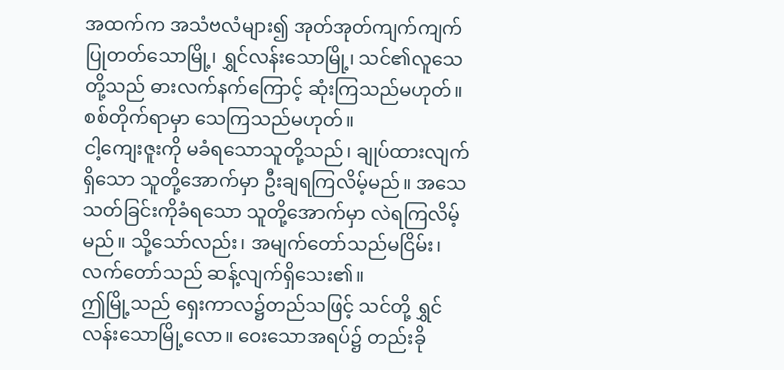အထက်က အသံဗလံများ၍ အုတ်အုတ်ကျက်ကျက် ပြုတတ်သောမြို့၊ ရွှင်လန်းသောမြို့၊ သင်၏လူသေတို့သည် ဓားလက်နက်ကြောင့် ဆုံးကြသည်မဟုတ်။ စစ်တိုက်ရာမှာ သေကြသည်မဟုတ်။
ငါ့ကျေးဇူးကို မခံရသောသူတို့သည်၊ ချုပ်ထားလျက်ရှိသော သူတို့အောက်မှာ ဦးချရကြလိမ့်မည်။ အသေသတ်ခြင်းကိုခံရသော သူတို့အောက်မှာ လဲရကြလိမ့်မည်။ သို့သော်လည်း၊ အမျက်တော်သည်မငြိမ်း၊ လက်တော်သည် ဆန့်လျက်ရှိသေး၏။
ဤမြို့သည် ရှေးကာလ၌တည်သဖြင့် သင်တို့ ရွှင်လန်းသောမြို့လော။ ဝေးသောအရပ်၌ တည်းခို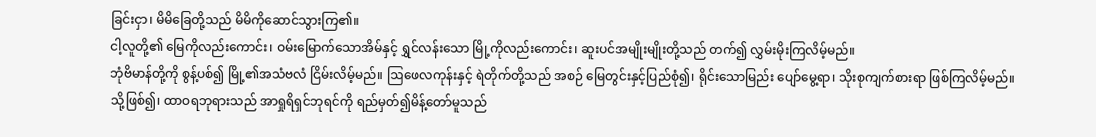ခြင်းငှာ၊ မိမိခြေတို့သည် မိမိကိုဆောင်သွားကြ၏။
ငါ့လူတို့၏ မြေကိုလည်းကောင်း၊ ဝမ်းမြောက်သောအိမ်နှင့် ရွှင်လန်းသော မြို့ကိုလည်းကောင်း၊ ဆူးပင်အမျိုးမျိုးတို့သည် တက်၍ လွှမ်းမိုးကြလိမ့်မည်။
ဘုံဗိမာန်တို့ကို စွန့်ပစ်၍ မြို့၏အသံဗလံ ငြိမ်းလိမ့်မည်။ ဩဖေလကုန်းနှင့် ရဲတိုက်တို့သည် အစဉ် မြေတွင်းနှင့်ပြည်စုံ၍၊ ရိုင်းသောမြည်း ပျော်မွေ့ရာ၊ သိုးစုကျက်စားရာ ဖြစ်ကြလိမ့်မည်။
သို့ဖြစ်၍၊ ထာဝရဘုရားသည် အာရှုရိရှင်ဘုရင်ကို ရည်မှတ်၍မိန့်တော်မူသည်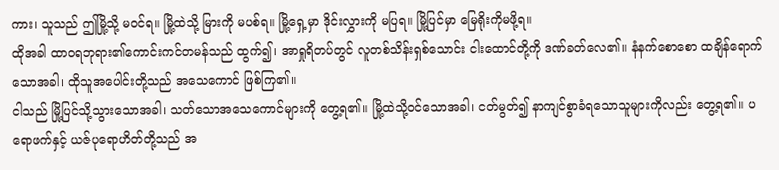ကား၊ သူသည် ဤမြို့သို့ မဝင်ရ။ မြို့ထဲသို့ မြားကို မပစ်ရ။ မြို့ရှေ့မှာ ဒိုင်းလွှားကို မပြရ။ မြို့ပြင်မှာ မြေရိုးကိုမဖို့ရ။
ထိုအခါ ထာဝရဘုရား၏ကောင်းကင်တမန်သည် ထွက်၍၊ အာရှုရိတပ်တွင် လူတစ်သိန်းရှစ်သောင်း ငါးထောင်တို့ကို ဒဏ်ခတ်လေ၏။ နံနက်စောစော ထချိန်ရောက်သောအခါ၊ ထိုသူအပေါင်းတို့သည် အသေကောင် ဖြစ်ကြ၏။
ငါသည် မြို့ပြင်သို့သွားသောအခါ၊ သတ်သောအသေကောင်များကို တွေ့ရ၏။ မြို့ထဲသို့ဝင်သောအခါ၊ ငတ်မွတ်၍ နာကျင်စွာခံရသောသူများကိုလည်း တွေ့ရ၏။ ပရောဖက်နှင့် ယဇ်ပုရောဟိတ်တို့သည် အ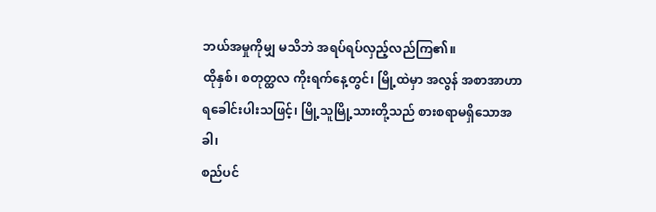ဘယ်အမှုကိုမျှ မသိဘဲ အရပ်ရပ်လှည့်လည်ကြ၏။
ထိုနှစ်၊ စတုတ္ထလ ကိုးရက်နေ့တွင်၊ မြို့ထဲမှာ အလွန် အစာအာဟာရခေါင်းပါးသဖြင့်၊ မြို့သူမြို့သားတို့သည် စားစရာမရှိသောအခါ၊
စည်ပင်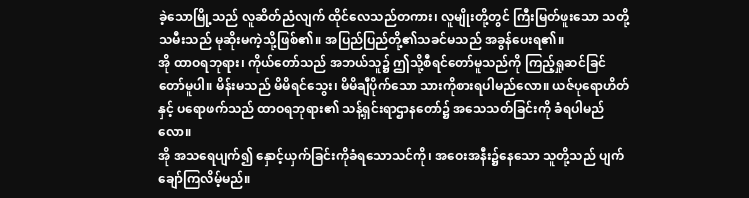ခဲ့သောမြို့သည် လူဆိတ်ညံလျက် ထိုင်လေသည်တကား၊ လူမျိုးတို့တွင် ကြီးမြတ်ဖူးသော သတို့သမီးသည် မုဆိုးမကဲ့သို့ဖြစ်၏။ အပြည်ပြည်တို့၏သခင်မသည် အခွန်ပေးရ၏။
အို ထာဝရဘုရား၊ ကိုယ်တော်သည် အဘယ်သူ၌ ဤသို့စီရင်တော်မူသည်ကို ကြည့်ရှုဆင်ခြင်တော်မူပါ။ မိန်းမသည် မိမိရင်သွေး၊ မိမိချီပိုက်သော သားကိုစားရပါမည်လော။ ယဇ်ပုရောဟိတ်နှင့် ပရောဖက်သည် ထာဝရဘုရား၏ သန့်ရှင်းရာဌာနတော်၌ အသေသတ်ခြင်းကို ခံရပါမည်လော။
အို အသရေပျက်၍ နှောင့်ယှက်ခြင်းကိုခံရသောသင်ကို၊ အဝေးအနီး၌နေသော သူတို့သည် ပျက်ချော်ကြလိမ့်မည်။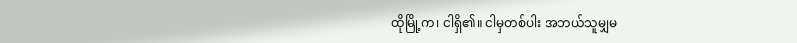ထိုမြို့က၊ ငါရှိ၏။ ငါမှတစ်ပါး အဘယ်သူမျှမ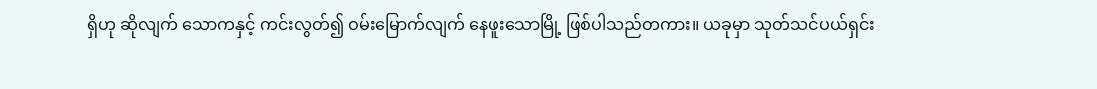ရှိဟု ဆိုလျက် သောကနှင့် ကင်းလွတ်၍ ဝမ်းမြောက်လျက် နေဖူးသောမြို့ ဖြစ်ပါသည်တကား။ ယခုမှာ သုတ်သင်ပယ်ရှင်း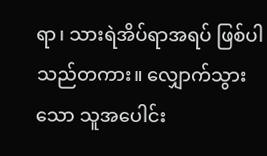ရာ၊ သားရဲအိပ်ရာအရပ် ဖြစ်ပါသည်တကား။ လျှောက်သွားသော သူအပေါင်း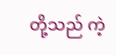တို့သည် ကဲ့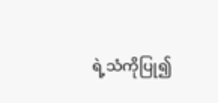ရဲ့သံကိုပြု၍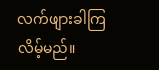လက်ဖျားခါကြလိမ့်မည်။